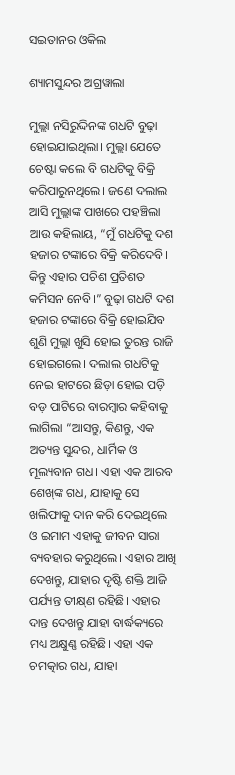ସଇତାନର ଓକିଲ

ଶ୍ୟାମସୁନ୍ଦର ଅଗ୍ରୱାଲା

ମୁଲ୍ଲା ନସିରୁଦ୍ଦିନଙ୍କ ଗଧଟି ବୁଢ଼ା ହୋଇଯାଇଥିଲା। ମୁଲ୍ଲା ଯେତେ ଚେଷ୍ଟା କଲେ ବି ଗଧଟିକୁ ବିକ୍ରି କରିପାରୁନଥିଲେ। ଜଣେ ଦଲାଲ ଆସି ମୁଲ୍ଲାଙ୍କ ପାଖରେ ପହଞ୍ଚିଲା ଆଉ କହିଲାୟ, “ମୁଁ ଗଧଟିକୁ ଦଶ ହଜାର ଟଙ୍କାରେ ବିକ୍ରି କରିଦେବି। କିନ୍ତୁ ଏହାର ପଚିଶ ପ୍ରତିଶତ କମିସନ ନେବି।” ବୁଢ଼ା ଗଧଟି ଦଶ ହଜାର ଟଙ୍କାରେ ବିକ୍ରି ହୋଇଯିବ ଶୁଣି ମୁଲ୍ଲା ଖୁସି ହୋଇ ତୁରନ୍ତ ରାଜି ହୋଇଗଲେ। ଦଲାଲ ଗଧଟିକୁ ନେଇ ହାଟରେ ଛିଡ଼ା ହୋଇ ପଡ଼ି ବଡ଼ ପାଟିରେ ବାରମ୍ବାର କହିବାକୁ ଲାଗିଲା “ଆସନ୍ତୁ, କିଣନ୍ତୁ, ଏକ ଅତ୍ୟନ୍ତ ସୁନ୍ଦର, ଧାର୍ମିକ ଓ ମୂଲ୍ୟବାନ ଗଧ। ଏହା ଏକ ଆରବ ଶେଖ୍‌ଙ୍କ ଗଧ, ଯାହାକୁ ସେ ଖଲିଫାକୁ ଦାନ କରି ଦେଇଥିଲେ ଓ ଇମାମ ଏହାକୁ ଜୀବନ ସାରା ବ୍ୟବହାର କରୁଥିଲେ। ଏହାର ଆଖି ଦେଖନ୍ତୁ, ଯାହାର ଦୃଷ୍ଟି ଶକ୍ତି ଆଜି ପର୍ଯ୍ୟନ୍ତ ତୀକ୍ଷ୍‌ଣ ରହିଛି। ଏହାର ଦାନ୍ତ ଦେଖନ୍ତୁ ଯାହା ବାର୍ଦ୍ଧକ୍ୟରେ ମଧ୍ୟ ଅକ୍ଷୁଣ୍ଣ ରହିଛି। ଏହା ଏକ ଚମତ୍କାର ଗଧ, ଯାହା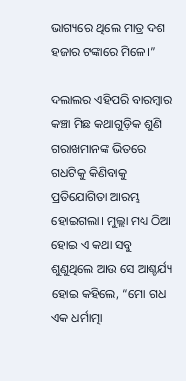ଭାଗ୍ୟରେ ଥିଲେ ମାତ୍ର ଦଶ ହଜାର ଟଙ୍କାରେ ମିଳେ।”

ଦଲାଲର ଏହିପରି ବାରମ୍ବାର କଞ୍ଚା ମିଛ କଥାଗୁଡ଼ିକ ଶୁଣି ଗରାଖମାନଙ୍କ ଭିତରେ ଗଧଟିକୁ କିଣିବାକୁ ପ୍ରତିଯୋଗିତା ଆରମ୍ଭ ହୋଇଗଲା। ମୁଲ୍ଲା ମଧ୍ୟ ଠିଆ ହୋଇ ଏ କଥା ସବୁ ଶୁଣୁଥିଲେ ଆଉ ସେ ଆଶ୍ଚର୍ଯ୍ୟ ହୋଇ କହିଲେ, “ମୋ ଗଧ ଏକ ଧର୍ମାତ୍ମା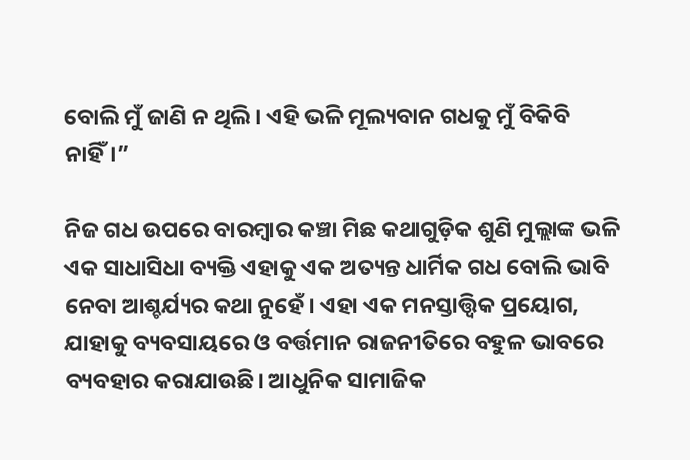ବୋଲି ମୁଁ ଜାଣି ନ ଥିଲି। ଏହି ଭଳି ମୂଲ୍ୟବାନ ଗଧକୁ ମୁଁ ବିକିବି ନାହିଁ।”

ନିଜ ଗଧ ଉପରେ ବାରମ୍ବାର କଞ୍ଚା ମିଛ କଥାଗୁଡ଼ିକ ଶୁଣି ମୁଲ୍ଲାଙ୍କ ଭଳି ଏକ ସାଧାସିଧା ବ୍ୟକ୍ତି ଏହାକୁ ଏକ ଅତ୍ୟନ୍ତ ଧାର୍ମିକ ଗଧ ବୋଲି ଭାବି ନେବା ଆଶ୍ଚର୍ଯ୍ୟର କଥା ନୁହେଁ। ଏହା ଏକ ମନସ୍ତାତ୍ତ୍ବିକ ପ୍ରୟୋଗ, ଯାହାକୁ ବ୍ୟବସାୟରେ ଓ ବର୍ତ୍ତମାନ ରାଜନୀତିରେ ବହୁଳ ଭାବରେ ବ୍ୟବହାର କରାଯାଉଛି। ଆଧୁନିକ ସାମାଜିକ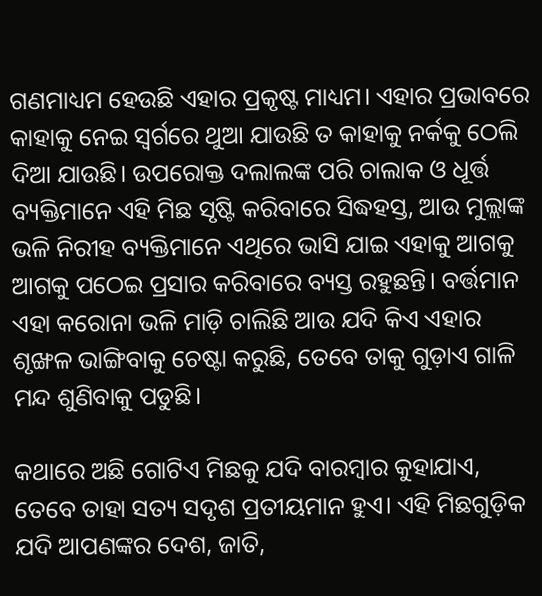ଗଣମାଧ୍ୟମ ହେଉଛି ଏହାର ପ୍ରକୃଷ୍ଟ ମାଧ୍ୟମ। ଏହାର ପ୍ରଭାବରେ କାହାକୁ ନେଇ ସ୍ବର୍ଗରେ ଥୁଆ ଯାଉଛି ତ କାହାକୁ ନର୍କକୁ ଠେଲି ଦିଆ ଯାଉଛି। ଉପରୋକ୍ତ ଦଲାଲଙ୍କ ପରି ଚ‌ାଲାକ ଓ ଧୂର୍ତ୍ତ ବ୍ୟକ୍ତିମାନେ ଏହି ମିଛ ସୃଷ୍ଟି କରିବାରେ ସିଦ୍ଧହସ୍ତ, ଆଉ ମୁଲ୍ଲାଙ୍କ ଭଳି ନିରୀହ ବ୍ୟକ୍ତିମାନେ ଏଥିରେ ଭାସି ଯାଇ ଏହାକୁ ଆଗକୁ ଆଗକୁ ପଠେଇ ପ୍ରସାର କରିବାରେ ବ୍ୟସ୍ତ ରହୁଛନ୍ତି। ବର୍ତ୍ତମାନ ଏହା କରୋନା ଭଳି ମାଡ଼ି ଚାଲିଛି ଆଉ ଯଦି କିଏ ଏହାର ଶୃଙ୍ଖଳ ଭାଙ୍ଗିବାକୁ ଚେଷ୍ଟା କରୁଛି, ତେବେ ତାକୁ ଗୁଡ଼ାଏ ଗାଳି ମନ୍ଦ ଶୁଣିବାକୁ ପଡୁଛି।

କଥାରେ ଅଛି ଗୋଟିଏ ମିଛକୁ ଯଦି ବାରମ୍ବାର କୁହାଯାଏ, ତେବେ ତାହା ସତ୍ୟ ସଦୃଶ ପ୍ରତୀୟମାନ ହୁଏ। ଏହି ମିଛଗୁଡ଼ିକ ଯଦି ଆପଣଙ୍କର ଦେଶ, ଜାତି,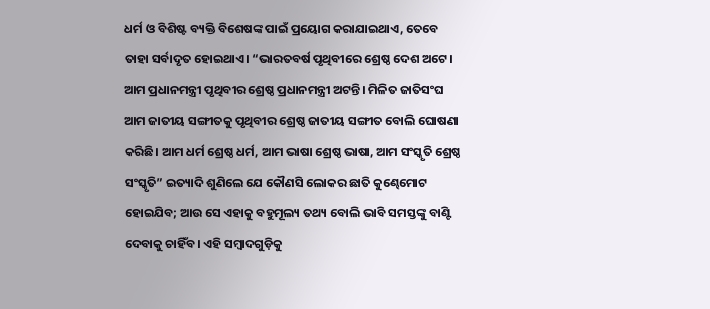ଧର୍ମ ଓ ବିଶିଷ୍ଟ ବ୍ୟକ୍ତି ବିଶେଷଙ୍କ ପାଇଁ ପ୍ରୟୋଗ କରାଯାଇଥାଏ, ତେବେ ତାହା ସର୍ବାଦୃତ ହୋଇଥାଏ। “ଭାରତବର୍ଷ ପୃଥିବୀରେ ଶ୍ରେଷ୍ଠ ଦେଶ ଅଟେ। ଆମ ପ୍ରଧାନମନ୍ତ୍ରୀ ପୃଥିବୀର ଶ୍ରେଷ୍ଠ ପ୍ରଧାନମନ୍ତ୍ରୀ ଅଟନ୍ତି। ମିଳିତ ଜାତିସଂଘ ଆମ ଜାତୀୟ ସଙ୍ଗୀତକୁ ପୃଥିବୀର ଶ୍ରେଷ୍ଠ ଜାତୀୟ ସଙ୍ଗୀତ ବୋଲି ଘୋଷଣା କରିଛି। ଆମ ଧର୍ମ ଶ୍ରେଷ୍ଠ ଧର୍ମ, ଆମ ଭାଷା ଶ୍ରେଷ୍ଠ ଭାଷା, ଆମ ସଂସ୍କୃତି ଶ୍ରେଷ୍ଠ ସଂସ୍କୃତି” ଇତ୍ୟାଦି ଶୁଣିଲେ ଯେ କୌଣସି ଲୋକର ଛାତି କୁଣ୍ଢେମୋଟ ହୋଇଯିବ; ଆଉ ସେ ଏହାକୁ ବହୁମୂଲ୍ୟ ତଥ୍ୟ ବୋଲି ଭାବି ସମସ୍ତଙ୍କୁ ବାଣ୍ଟି ଦେବାକୁ ଚାହିଁବ। ଏହି ସମ୍ବାଦଗୁଡ଼ିକୁ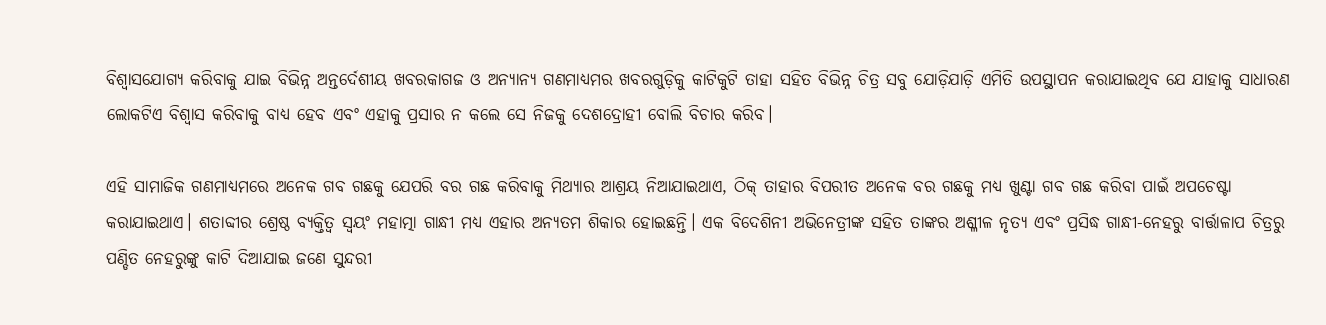ବିଶ୍ବାସଯୋଗ୍ୟ କରିବାକୁ ଯାଇ ବିଭିନ୍ନ ଅନ୍ତର୍ଦେଶୀୟ ଖବରକାଗଜ ଓ ଅନ୍ୟାନ୍ୟ ଗଣମାଧ୍ୟମର ଖବରଗୁଡ଼ିକୁ କାଟିକୁଟି ତାହା ସହିତ ବିଭିନ୍ନ ଚିତ୍ର ସବୁ ଯୋଡ଼ିଯାଡ଼ି ଏମିତି ଉପସ୍ଥାପନ କରାଯାଇଥିବ ଯେ ଯାହାକୁ ସାଧାରଣ ଲୋକଟିଏ ବିଶ୍ୱାସ କରିବାକୁ ବାଧ୍ୟ ହେବ ଏବଂ ଏହାକୁ ପ୍ରସାର ନ କଲେ ସେ ନିଜକୁ ଦେଶଦ୍ରୋହୀ ବୋଲି ବିଚାର କରିବ।

ଏହି ସାମାଜିକ ଗଣମାଧ୍ୟମରେ ଅନେକ ଗବ ଗଛକୁ ଯେପରି ବର ଗଛ କରିବାକୁ ମିଥ୍ୟାର ଆଶ୍ରୟ ନିଆଯାଇଥାଏ, ଠିକ୍‌ ତାହାର ବିପରୀତ ଅନେକ ବର ଗଛକୁ ମଧ୍ୟ ଖୁଣ୍ଟା ଗବ ଗଛ କରିବା ପାଇଁ ଅପଚେଷ୍ଟା କରାଯାଇଥାଏ। ଶତାବ୍ଦୀର ଶ୍ରେଷ୍ଠ ବ୍ୟକ୍ତିତ୍ବ ସ୍ବୟଂ ମହାତ୍ମା ଗାନ୍ଧୀ ମଧ୍ୟ ଏହାର ଅନ୍ୟତମ ଶିକାର ହୋଇଛନ୍ତି। ଏକ ବିଦେଶିନୀ ଅଭିନେତ୍ରୀଙ୍କ ସହିତ ତାଙ୍କର ଅଶ୍ଳୀଳ ନୃତ୍ୟ ଏବଂ ପ୍ରସିଦ୍ଧ ଗାନ୍ଧୀ-ନେହରୁ ବାର୍ତ୍ତାଳାପ ଚିତ୍ରରୁ ପଣ୍ଡିତ ନେହରୁଙ୍କୁ କାଟି ଦିଆଯାଇ ଜଣେ ସୁନ୍ଦରୀ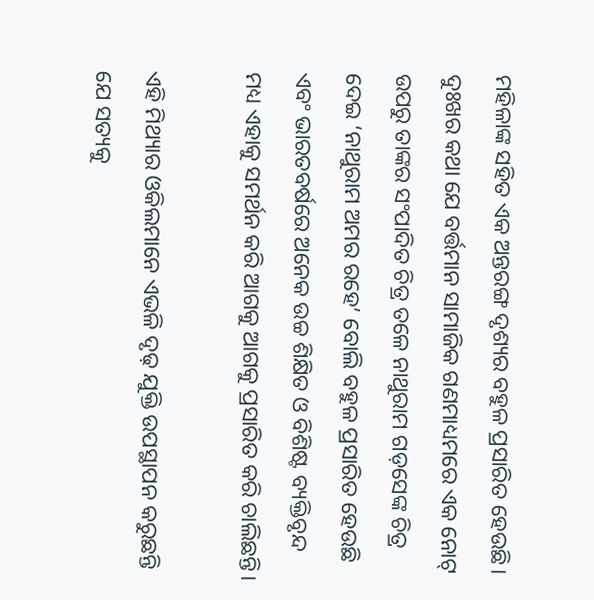ମହିଳାଙ୍କ ସହିତ ଏକ ଅନ୍ତରଙ୍ଗ ଦୃଶ୍ୟର ବହୁଳ ପ୍ରସାରିତ ହେଉଛି। ଦୁଃଖର କଥା ଯେ ବର୍ତ୍ତମାନ ସାମାଜିକ ଗଣମାଧ୍ୟମରେ ଏକ ନୋଟ୍‌ ଉପରୁ ତାଙ୍କର ସଂପାଦିତ ଚିତ୍ର ତଳେ ନାଥୁରାମ ଗଡ଼ସେଙ୍କ ଚିତ୍ର ଦେଇ ‘ନାଥୁରାମ ଅମର ରହେ’ ବୋଲି ବହୁଳ ପ୍ରସାରିତ ହେଉଛି ଏବଂ ଭାରତବର୍ଷରେ ଅନେକ ଉଚ୍ଚ ଶିକ୍ଷିତ ଓ ବିଶିଷ୍ଟ ବ୍ୟକ୍ତିବୃନ୍ଦ ମଧ୍ୟ ଏହାକୁ ସମର୍ଥନ କରି ଆଗକୁ ଆଗକୁ ପ୍ରସାରିତ କରି ଚାଲିଛନ୍ତି।

ଏହି ମିଥ୍ୟାର ଓକିଲମାନେ ଏଭଳି ଦୃଢ଼ ଯୁକ୍ତି ଉପସ୍ଥାପନ କରୁଛନ୍ତି ଯେ ସତ୍ୟକୁ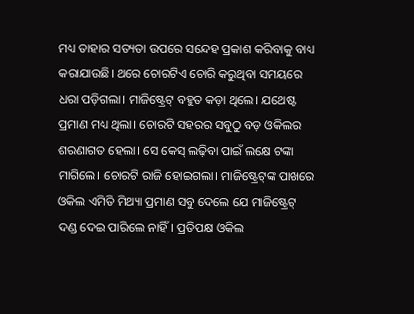ମଧ୍ୟ ତାହାର ସତ୍ୟତା ଉପରେ ସନ୍ଦେହ ପ୍ରକାଶ କରିବାକୁ ବାଧ୍ୟ କରାଯାଉଛି। ଥରେ ଚୋରଟିଏ ଚୋରି କରୁଥିବା ସମୟରେ ଧରା ପଡ଼ିଗଲା। ମାଜିଷ୍ଟ୍ରେଟ୍‌ ବହୁତ କଡ଼ା ଥିଲେ। ଯଥେଷ୍ଟ ପ୍ରମାଣ ମଧ୍ୟ ଥିଲା। ଚୋରଟି ସହରର ସବୁଠୁ ବଡ଼ ଓକିଲର ଶରଣାଗତ ହେଲା। ସେ କେସ୍‌ ଲଢ଼ିବା ପାଇଁ ଲକ୍ଷେ ଟଙ୍କା ମାଗିଲେ। ଚୋରଟି ରାଜି ହୋଇଗଲା। ମାଜିଷ୍ଟ୍ରେଟ୍‌ଙ୍କ ପାଖରେ ଓକିଲ ଏମିତି ମିଥ୍ୟା ପ୍ରମାଣ ସବୁ ଦେଲେ ଯେ ମାଜିଷ୍ଟ୍ରେଟ୍‌ ଦଣ୍ଡ ଦେଇ ପାରିଲେ ନାହିଁ। ପ୍ରତିପକ୍ଷ ଓକିଲ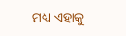ମଧ୍ୟ ଏହାକୁ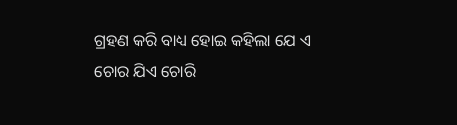ଗ୍ରହଣ କରି ବାଧ୍ୟ ହୋଇ କହିଲା ଯେ ଏ ଚୋର ଯିଏ ଚୋରି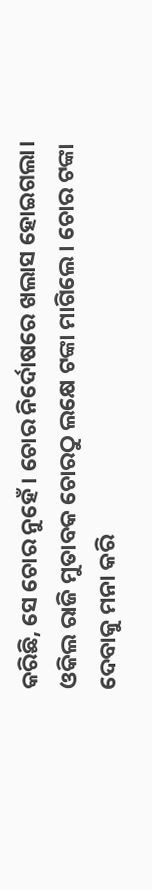କରିଛି, ସେ ଚୋର ନୁହେଁ। ଚୋର ନିର୍ଦୋଷରେ ଖଲାସ ହୋଇଗଲା। ଓକିଲ ରାଜି ମୁତାବକ ଚୋରଠୁ ଲକ୍ଷେ ଟଙ୍କା ମାଗିଲେ। ଚୋର ଟଙ୍କା ଦେବାକୁ ମନା କରି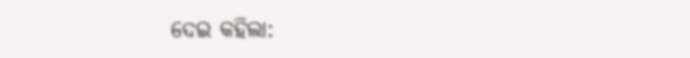ଦେଇ କହିଲା: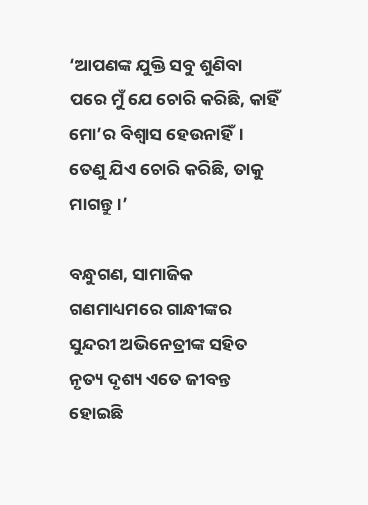‘ଆପଣଙ୍କ ଯୁକ୍ତି ସବୁ ଶୁଣିବା ପରେ ମୁଁ ଯେ ଚୋରି କରିଛି, କାହିଁ ମୋ’ର ବିଶ୍ବାସ ହେଉନାହିଁ। ତେଣୁ ଯିଏ ଚୋରି କରିଛି, ତାକୁ ମାଗନ୍ତୁ।’

ବନ୍ଧୁଗଣ, ସାମାଜିକ ଗଣମାଧ୍ୟମରେ ଗାନ୍ଧୀଙ୍କର ସୁନ୍ଦରୀ ଅଭିନେତ୍ରୀଙ୍କ ସହିତ ନୃତ୍ୟ ଦୃଶ୍ୟ ଏତେ ଜୀବନ୍ତ ହୋଇଛି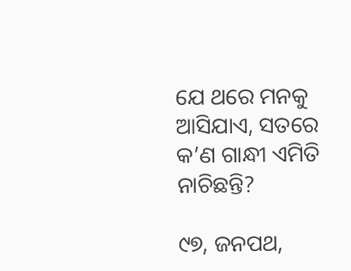ଯେ ଥରେ ମନକୁ ଆସିଯାଏ, ସତରେ କ’ଣ ଗାନ୍ଧୀ ଏମିତି ନାଚିଛନ୍ତି?

୯୭, ଜନପଥ,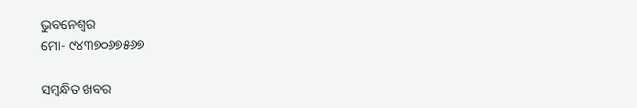ଭୁବନେଶ୍ବର
ମୋ- ୯୪୩୭୦୬୭୫୬୭

ସମ୍ବନ୍ଧିତ ଖବର